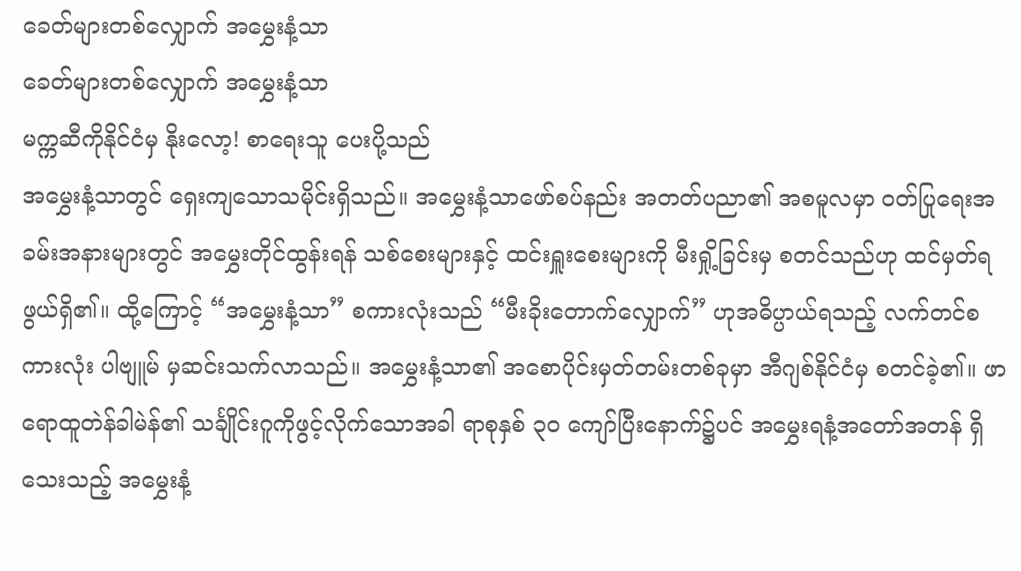ခေတ်များတစ်လျှောက် အမွှေးနံ့သာ
ခေတ်များတစ်လျှောက် အမွှေးနံ့သာ
မက္ကဆီကိုနိုင်ငံမှ နိုးလော့! စာရေးသူ ပေးပို့သည်
အမွှေးနံ့သာတွင် ရှေးကျသောသမိုင်းရှိသည်။ အမွှေးနံ့သာဖော်စပ်နည်း အတတ်ပညာ၏ အစမူလမှာ ဝတ်ပြုရေးအခမ်းအနားများတွင် အမွှေးတိုင်ထွန်းရန် သစ်စေးများနှင့် ထင်းရှူးစေးများကို မီးရှို့ခြင်းမှ စတင်သည်ဟု ထင်မှတ်ရဖွယ်ရှိ၏။ ထို့ကြောင့် “အမွှေးနံ့သာ” စကားလုံးသည် “မီးခိုးတောက်လျှောက်” ဟုအဓိပ္ပာယ်ရသည့် လက်တင်စကားလုံး ပါဗျူမ် မှဆင်းသက်လာသည်။ အမွှေးနံ့သာ၏ အစောပိုင်းမှတ်တမ်းတစ်ခုမှာ အီဂျစ်နိုင်ငံမှ စတင်ခဲ့၏။ ဖာရောထူတဲန်ခါမဲန်၏ သင်္ချိုင်းဂူကိုဖွင့်လိုက်သောအခါ ရာစုနှစ် ၃၀ ကျော်ပြီးနောက်၌ပင် အမွှေးရနံ့အတော်အတန် ရှိသေးသည့် အမွှေးနံ့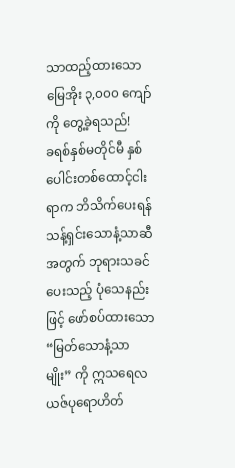သာထည့်ထားသော မြေအိုး ၃,၀၀၀ ကျော်ကို တွေ့ခဲ့ရသည်!
ခရစ်နှစ်မတိုင်မီ နှစ်ပေါင်းတစ်ထောင့်ငါးရာက ဘိသိက်ပေးရန် သန့်ရှင်းသောနံ့သာဆီအတွက် ဘုရားသခင်ပေးသည့် ပုံသေနည်းဖြင့် ဖော်စပ်ထားသော “မြတ်သောနံ့သာမျိုး” ကို ဣသရေလယဇ်ပုရောဟိတ်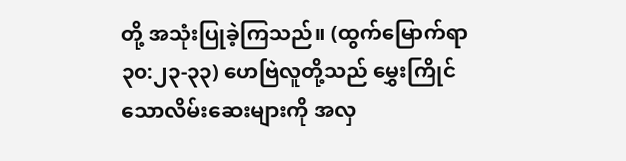တို့ အသုံးပြုခဲ့ကြသည်။ (ထွက်မြောက်ရာ ၃၀:၂၃-၃၃) ဟေဗြဲလူတို့သည် မွှေးကြိုင်သောလိမ်းဆေးများကို အလှ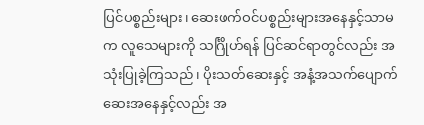ပြင်ပစ္စည်းများ၊ ဆေးဖက်ဝင်ပစ္စည်းများအနေနှင့်သာမက လူသေများကို သင်္ဂြိုဟ်ရန် ပြင်ဆင်ရာတွင်လည်း အသုံးပြုခဲ့ကြသည်၊ ပိုးသတ်ဆေးနှင့် အနံ့အသက်ပျောက်ဆေးအနေနှင့်လည်း အ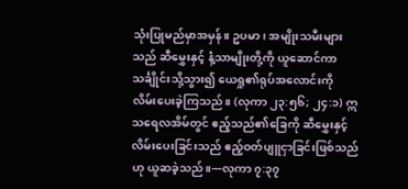သုံးပြုမည်မှာအမှန်။ ဥပမာ၊ အမျိုးသမီးများသည် ဆီမွှေးနှင့် နံ့သာမျိုးတို့ကို ယူဆောင်ကာ သင်္ချိုင်းသို့သွား၍ ယေရှု၏ရုပ်အလောင်းကို လိမ်းပေးခဲ့ကြသည်။ (လုကာ ၂၃:၅၆; ၂၄:၁) ဣသရေလအိမ်တွင် ဧည့်သည်၏ခြေကို ဆီမွှေးနှင့်လိမ်းပေးခြင်းသည် ဧည့်ဝတ်ပျူငှာခြင်းဖြစ်သည်ဟု ယူဆခဲ့သည်။—လုကာ ၇:၃၇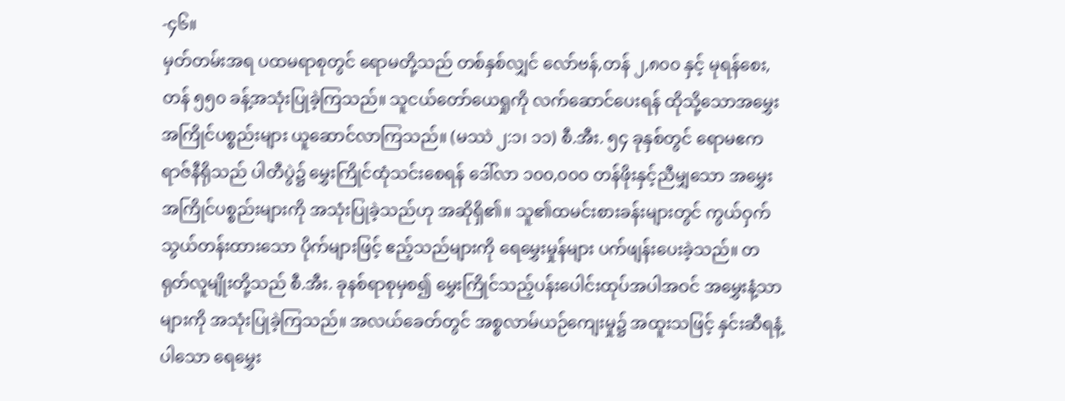-၄၆။
မှတ်တမ်းအရ ပထမရာစုတွင် ရောမတို့သည် တစ်နှစ်လျှင် လော်ဗန်,တန် ၂,၈၀၀ နှင့် မုရန်စေး,တန် ၅၅၀ ခန့်အသုံးပြုခဲ့ကြသည်။ သူငယ်တော်ယေရှုကို လက်ဆောင်ပေးရန် ထိုသို့သောအမွှေးအကြိုင်ပစ္စည်းများ ယူဆောင်လာကြသည်။ (မဿဲ ၂:၁၊ ၁၁) စီ.အီး. ၅၄ ခုနှစ်တွင် ရောမဧကရာဇ်နီရိုသည် ပါတီပွဲ၌ မွှေးကြိုင်ထုံသင်းစေရန် ဒေါ်လာ ၁၀၀,၀၀၀ တန်ဖိုးနှင့်ညီမျှသော အမွှေးအကြိုင်ပစ္စည်းများကို အသုံးပြုခဲ့သည်ဟု အဆိုရှိ၏။ သူ၏ထမင်းစားခန်းများတွင် ကွယ်ဝှက်သွယ်တန်းထားသော ပိုက်များဖြင့် ဧည့်သည်များကို ရေမွှေးမှုန်များ ပက်ဖျန်းပေးခဲ့သည်။ တရုတ်လူမျိုးတို့သည် စီ.အီး. ခုနစ်ရာစုမှစ၍ မွှေးကြိုင်သည့်ပန်းပေါင်းထုပ်အပါအဝင် အမွှေးနံ့သာများကို အသုံးပြုခဲ့ကြသည်။ အလယ်ခေတ်တွင် အစ္စလာမ်ယဉ်ကျေးမှု၌ အထူးသဖြင့် နှင်းဆီရနံ့ပါသော ရေမွှေး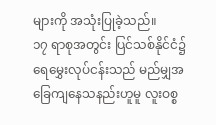များကို အသုံးပြုခဲ့သည်။
၁၇ ရာစုအတွင်း ပြင်သစ်နိုင်ငံ၌ ရေမွှေးလုပ်ငန်းသည် မည်မျှအခြေကျနေသနည်းဟူမူ လူးဝစ္စ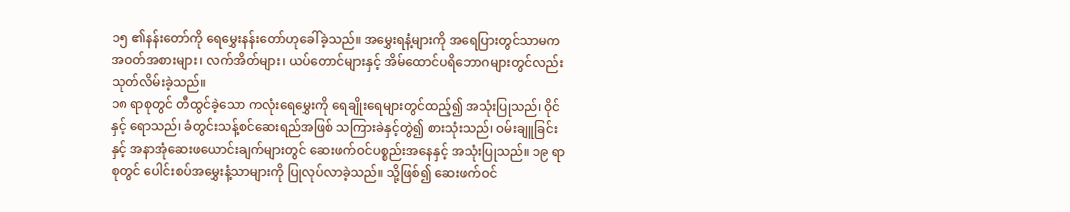၁၅ ၏နန်းတော်ကို ရေမွှေးနန်းတော်ဟုခေါ်ခဲ့သည်။ အမွှေးရနံ့များကို အရေပြားတွင်သာမက အဝတ်အစားများ၊ လက်အိတ်များ၊ ယပ်တောင်များနှင့် အိမ်ထောင်ပရိဘောဂများတွင်လည်း သုတ်လိမ်းခဲ့သည်။
၁၈ ရာစုတွင် တီထွင်ခဲ့သော ကလုံးရေမွှေးကို ရေချိုးရေများတွင်ထည့်၍ အသုံးပြုသည်၊ ဝိုင်နှင့် ရောသည်၊ ခံတွင်းသန့်စင်ဆေးရည်အဖြစ် သကြားခဲနှင့်တွဲ၍ စားသုံးသည်၊ ဝမ်းချူခြင်းနှင့် အနာအုံဆေးဖယောင်းချက်များတွင် ဆေးဖက်ဝင်ပစ္စည်းအနေနှင့် အသုံးပြုသည်။ ၁၉ ရာစုတွင် ပေါင်းစပ်အမွှေးနံ့သာများကို ပြုလုပ်လာခဲ့သည်။ သို့ဖြစ်၍ ဆေးဖက်ဝင်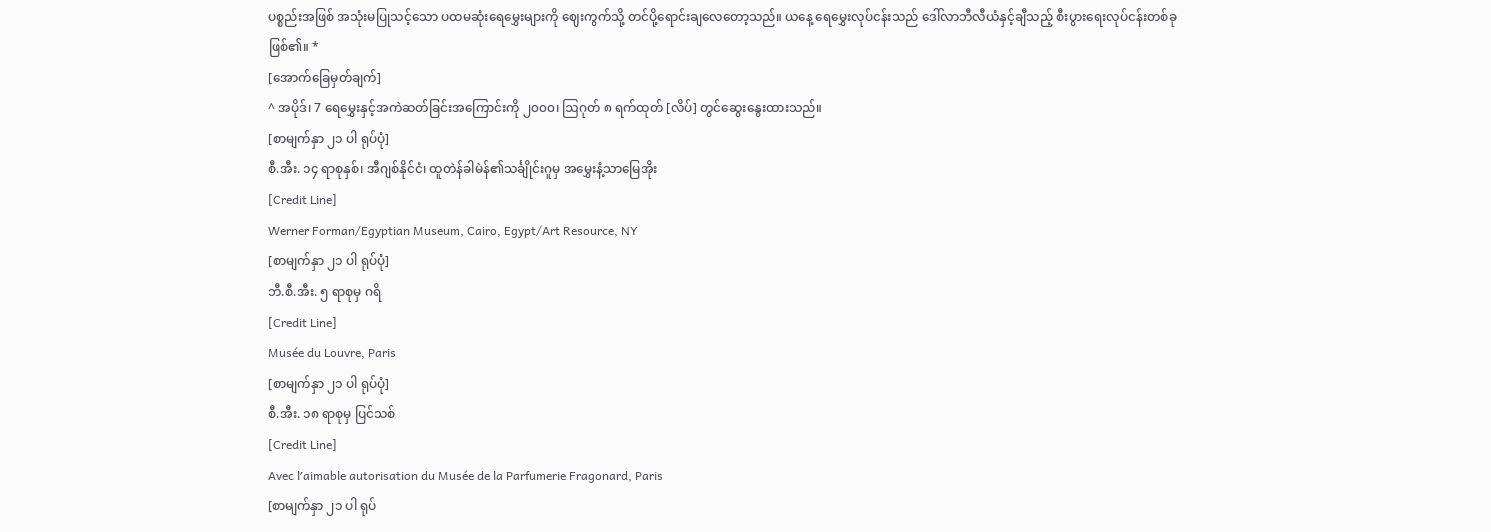ပစ္စည်းအဖြစ် အသုံးမပြုသင့်သော ပထမဆုံးရေမွှေးများကို ဈေးကွက်သို့ တင်ပို့ရောင်းချလေတော့သည်။ ယနေ့ ရေမွှေးလုပ်ငန်းသည် ဒေါ်လာဘီလီယံနှင့်ချီသည့် စီးပွားရေးလုပ်ငန်းတစ်ခုဖြစ်၏။ *
[အောက်ခြေမှတ်ချက်]
^ အပိုဒ်၊ 7 ရေမွှေးနှင့်အကဲဆတ်ခြင်းအကြောင်းကို ၂၀၀၀၊ ဩဂုတ် ၈ ရက်ထုတ် [လိပ်] တွင်ဆွေးနွေးထားသည်။
[စာမျက်နှာ ၂၁ ပါ ရုပ်ပုံ]
စီ.အီး. ၁၄ ရာစုနှစ်၊ အီဂျစ်နိုင်ငံ၊ ထူတဲန်ခါမဲန်၏သင်္ချိုင်းဂူမှ အမွှေးနံ့သာမြေအိုး
[Credit Line]
Werner Forman/Egyptian Museum, Cairo, Egypt/Art Resource, NY
[စာမျက်နှာ ၂၁ ပါ ရုပ်ပုံ]
ဘီ.စီ.အီး. ၅ ရာစုမှ ဂရိ
[Credit Line]
Musée du Louvre, Paris
[စာမျက်နှာ ၂၁ ပါ ရုပ်ပုံ]
စီ.အီး. ၁၈ ရာစုမှ ပြင်သစ်
[Credit Line]
Avec lʹaimable autorisation du Musée de la Parfumerie Fragonard, Paris
[စာမျက်နှာ ၂၁ ပါ ရုပ်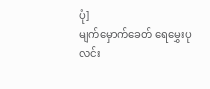ပုံ]
မျက်မှောက်ခေတ် ရေမွှေးပုလင်း